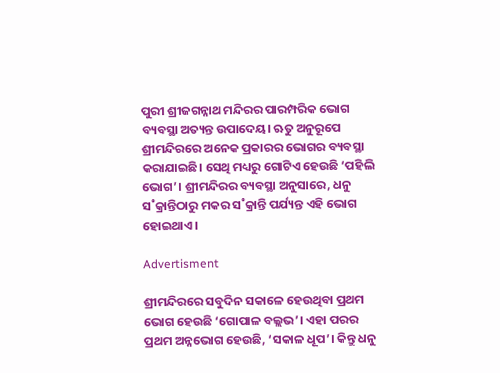ପୁରୀ ଶ୍ରୀଜଗନ୍ନାଥ ମନ୍ଦିରର ପାରମ୍ପରିକ ଭୋଗ ବ୍ୟବସ୍ଥା ଅତ୍ୟନ୍ତ ଉପାଦେୟ। ଋତୁ ଅନୁରୂପେ ଶ୍ରୀମନ୍ଦିରରେ ଅନେକ ପ୍ରକାରର ଭୋଗର ବ୍ୟବସ୍ଥା କରାଯାଇଛି। ସେଥି ମଧ୍ୟରୁ ଗୋଟିଏ ହେଉଛି ‘ପହିଲି ଭୋଗ’। ଶ୍ରୀମନ୍ଦିରର ବ୍ୟବସ୍ଥା ଅନୁସାରେ, ଧନୁ ସ˚କ୍ରାନ୍ତିଠାରୁ ମକର ସ˚କ୍ରାନ୍ତି ପର୍ଯ୍ୟନ୍ତ ଏହି ଭୋଗ ହୋଇଥାଏ।

Advertisment

ଶ୍ରୀମନ୍ଦିରରେ ସବୁଦିନ ସକାଳେ ହେଉଥିବା ପ୍ରଥମ ଭୋଗ ହେଉଛି ‘ଗୋପାଳ ବଲ୍ଲଭ’। ଏହା ପରର ପ୍ରଥମ ଅନ୍ନଭୋଗ ହେଉଛି, ‘ସକାଳ ଧୂପ’। କିନ୍ତୁ ଧନୁ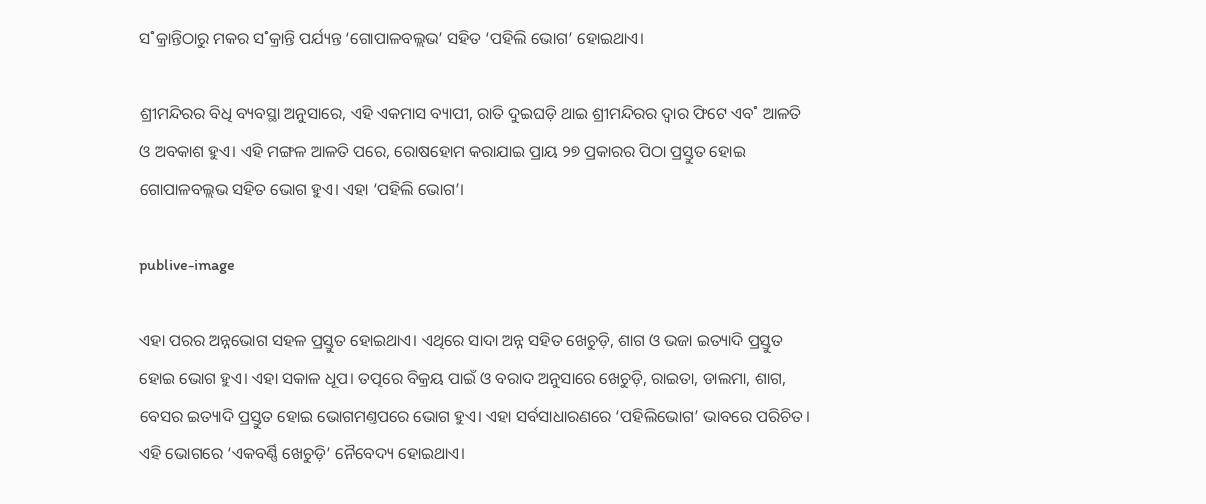ସ˚କ୍ରାନ୍ତିଠାରୁ ମକର ସ˚କ୍ରାନ୍ତି ପର୍ଯ୍ୟନ୍ତ ‘ଗୋପାଳବଲ୍ଲଭ’ ସହିତ ‘ପହିଲି ଭୋଗ’ ହୋଇଥାଏ।

ଶ୍ରୀମନ୍ଦିରର ବିଧି ବ୍ୟବସ୍ଥା ଅନୁସାରେ, ଏହି ଏକମାସ ବ୍ୟାପୀ, ରାତି ଦୁଇଘଡ଼ି ଥାଇ ଶ୍ରୀମନ୍ଦିରର ଦ୍ୱାର ଫିଟେ ଏବ˚ ଆଳତି ଓ ଅବକାଶ ହୁଏ। ଏହି ମଙ୍ଗଳ ଆଳତି ପରେ, ରୋଷହୋମ କରାଯାଇ ପ୍ରାୟ ୨୭ ପ୍ରକାରର ପିଠା ପ୍ରସ୍ତୁତ ହୋଇ ଗୋପାଳବଲ୍ଲଭ ସହିତ ଭୋଗ ହୁଏ। ଏହା ‘ପହିଲି ଭୋଗ’।

publive-image

ଏହା ପରର ଅନ୍ନଭୋଗ ସହଳ ପ୍ରସ୍ତୁତ ହୋଇଥାଏ। ଏଥିରେ ସାଦା ଅନ୍ନ ସହିତ ଖେଚୁଡ଼ି, ଶାଗ ଓ ଭଜା ଇତ୍ୟାଦି ପ୍ରସ୍ତୁତ ହୋଇ ଭୋଗ ହୁଏ। ଏହା ସକାଳ ଧୂପ। ତତ୍ପରେ ବିକ୍ରୟ ପାଇଁ ଓ ବରାଦ ଅନୁସାରେ ଖେଚୁଡ଼ି, ରାଇତା, ଡାଲମା, ଶାଗ, ବେସର ଇତ୍ୟାଦି ପ୍ରସ୍ତୁତ ହୋଇ ଭୋଗମଣ୍ତପରେ ଭୋଗ ହୁଏ। ଏହା ସର୍ବସାଧାରଣରେ ‘ପହିଲିଭୋଗ’ ଭାବରେ ପରିଚିତ। ଏହି ଭୋଗରେ ‘ଏକବର୍ଣ୍ଣି ଖେଚୁଡ଼ି’ ନୈବେଦ୍ୟ ହୋଇଥାଏ।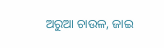ଅରୁଆ ଚାଉଳ, ଜାଇ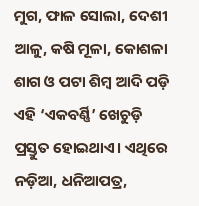ମୁଗ, ଫାଳ ସୋଲା, ଦେଶୀ ଆଳୁ, କଷି ମୂଳା, କୋଶଳା ଶାଗ ଓ ପଟା ଶିମ୍ବ ଆଦି ପଡ଼ି ଏହି ‘ଏକବର୍ଣ୍ଣି’ ଖେଚୁଡ଼ି ପ୍ରସ୍ତୁତ ହୋଇଥାଏ। ଏଥିରେ ନଡ଼ିଆ, ଧନିଆପତ୍ର,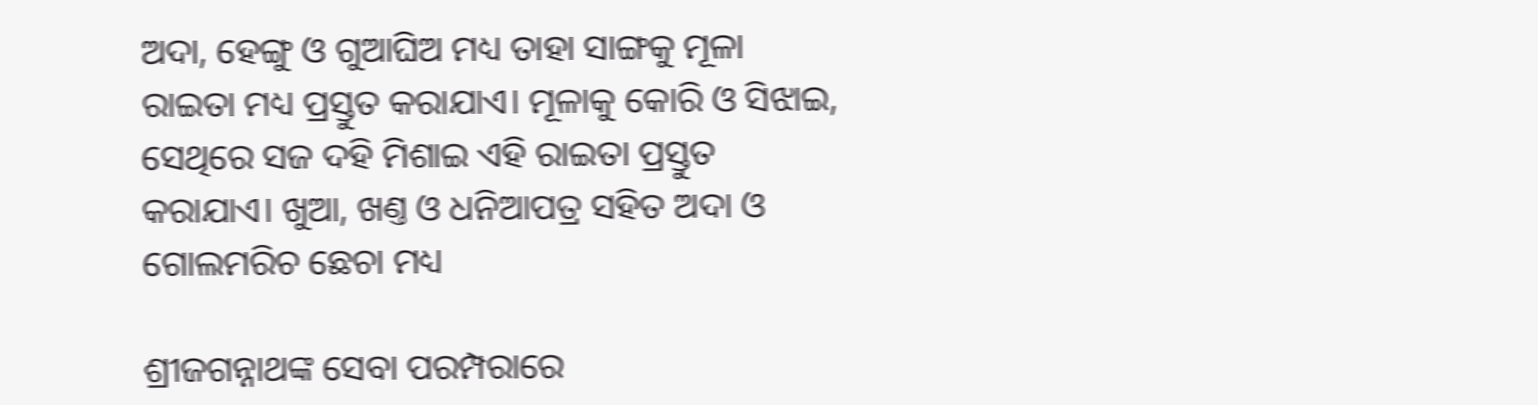ଅଦା, ହେଙ୍ଗୁ ଓ ଗୁଆଘିଅ ମଧ୍ୟ ତାହା ସାଙ୍ଗକୁ ମୂଳା ରାଇତା ମଧ୍ୟ ପ୍ରସ୍ତୁତ କରାଯାଏ। ମୂଳାକୁ କୋରି ଓ ସିଝାଇ, ସେଥିରେ ସଜ ଦହି ମିଶାଇ ଏହି ରାଇତା ପ୍ରସ୍ତୁତ କରାଯାଏ। ଖୁଆ, ଖଣ୍ତ ଓ ଧନିଆପତ୍ର ସହିତ ଅଦା ଓ ଗୋଲମରିଚ ଛେଚା ମଧ୍ୟ

ଶ୍ରୀଜଗନ୍ନାଥଙ୍କ ସେବା ପରମ୍ପରାରେ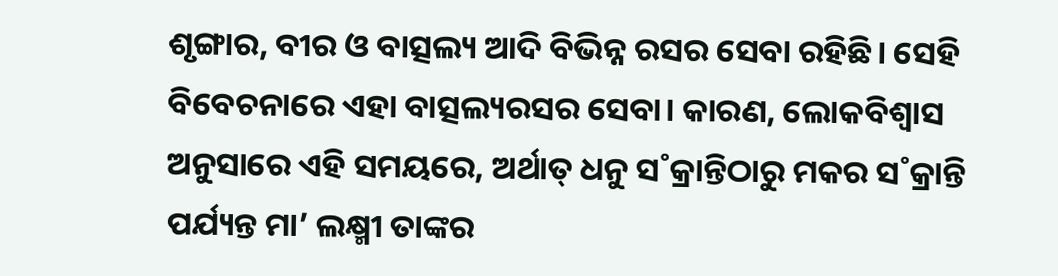ଶୃଙ୍ଗାର, ବୀର ଓ ବାତ୍ସଲ୍ୟ ଆଦି ବିଭିନ୍ନ ରସର ସେବା ରହିଛି। ସେହି ବିବେଚନାରେ ଏହା ବାତ୍ସଲ୍ୟରସର ସେବା। କାରଣ, ଲୋକବିଶ୍ବାସ ଅନୁସାରେ ଏହି ସମୟରେ, ଅର୍ଥାତ୍‌ ଧନୁ ସ˚କ୍ରାନ୍ତିଠାରୁ ମକର ସ˚କ୍ରାନ୍ତି ପର୍ଯ୍ୟନ୍ତ ମା’ ଲକ୍ଷ୍ମୀ ତାଙ୍କର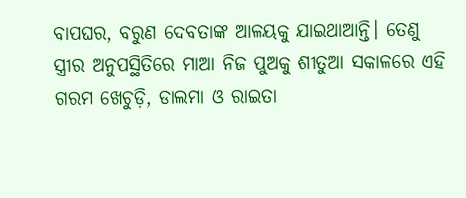ବାପଘର, ବରୁଣ ଦେବତାଙ୍କ ଆଳୟକୁ ଯାଇଥାଆନ୍ତି। ତେଣୁ ସ୍ତ୍ରୀର ଅନୁପସ୍ଥିତିରେ ମାଆ ନିଜ ପୁଅକୁ ଶୀତୁଆ ସକାଳରେ ଏହି ଗରମ ଖେଚୁଡ଼ି, ଡାଲମା ଓ ରାଇତା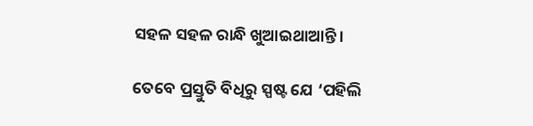ସହଳ ସହଳ ରାନ୍ଧି ଖୁଆଇଥାଆନ୍ତି।

ତେବେ ପ୍ରସ୍ତୁତି ବିଧିରୁ ସ୍ପଷ୍ଟ ଯେ ‘ପହିଲି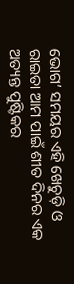ଭୋଗ’ ସମୟର ଏହି ଖେଚୁଡ଼ି ଓ ରାଇତା ଆମ ପାଇଁ ଶୀତ ଦିନର ଏକ ଅତ୍ୟନ୍ତ ପୁଷ୍ଟିକର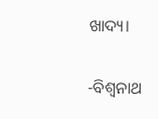ଖାଦ୍ୟ।

-ବିଶ୍ବନାଥ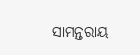ସାମନ୍ତରାୟ